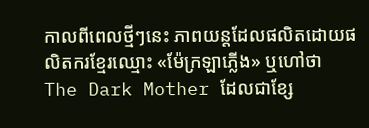កាលពីពេលថ្មីៗនេះ ភាពយន្តដែលផលិតដោយផលិតករខ្មែរឈ្មោះ «ម៉ែក្រឡាភ្លើង» ឬហៅថា The Dark Mother ដែលជាខ្សែ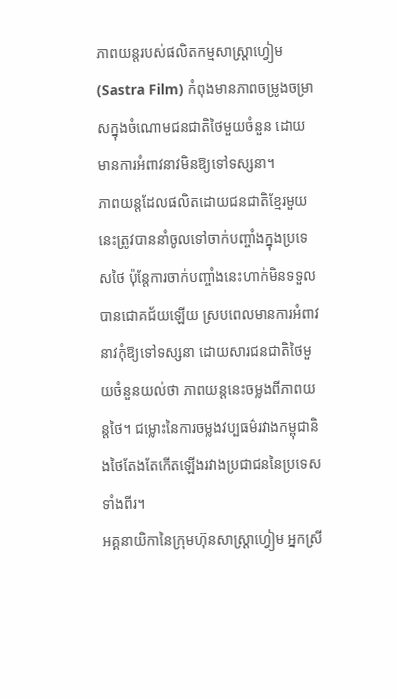ភាពយន្តរបស់ផលិតកម្មសាស្រ្តាហ្វៀម (Sastra Film) កំពុងមានភាពចម្រូងចម្រាសក្នុងចំណោមជនជាតិថៃមួយចំនួន ដោយមានការអំពាវនាវមិនឱ្យទៅទស្សនា។
ភាពយន្តដែលផលិតដោយជនជាតិខ្មែរមួយនេះត្រូវបាននាំចូលទៅចាក់បញ្ចាំងក្នុងប្រទេសថៃ ប៉ុន្តែការចាក់បញ្ចាំងនេះហាក់មិនទទួលបានជោគជ័យឡើយ ស្របពេលមានការអំពាវនាវកុំឱ្យទៅទស្សនា ដោយសារជនជាតិថៃមួយចំនួនយល់ថា ភាពយន្តនេះចម្លងពីភាពយន្តថៃ។ ជម្លោះនៃការចម្លងវប្បធម៌រវាងកម្ពុជានិងថៃតែងតែកើតឡើងរវាងប្រជាជននៃប្រទេសទាំងពីរ។
អគ្គនាយិកានៃក្រុមហ៊ុនសាស្រ្តាហ្វៀម អ្នកស្រី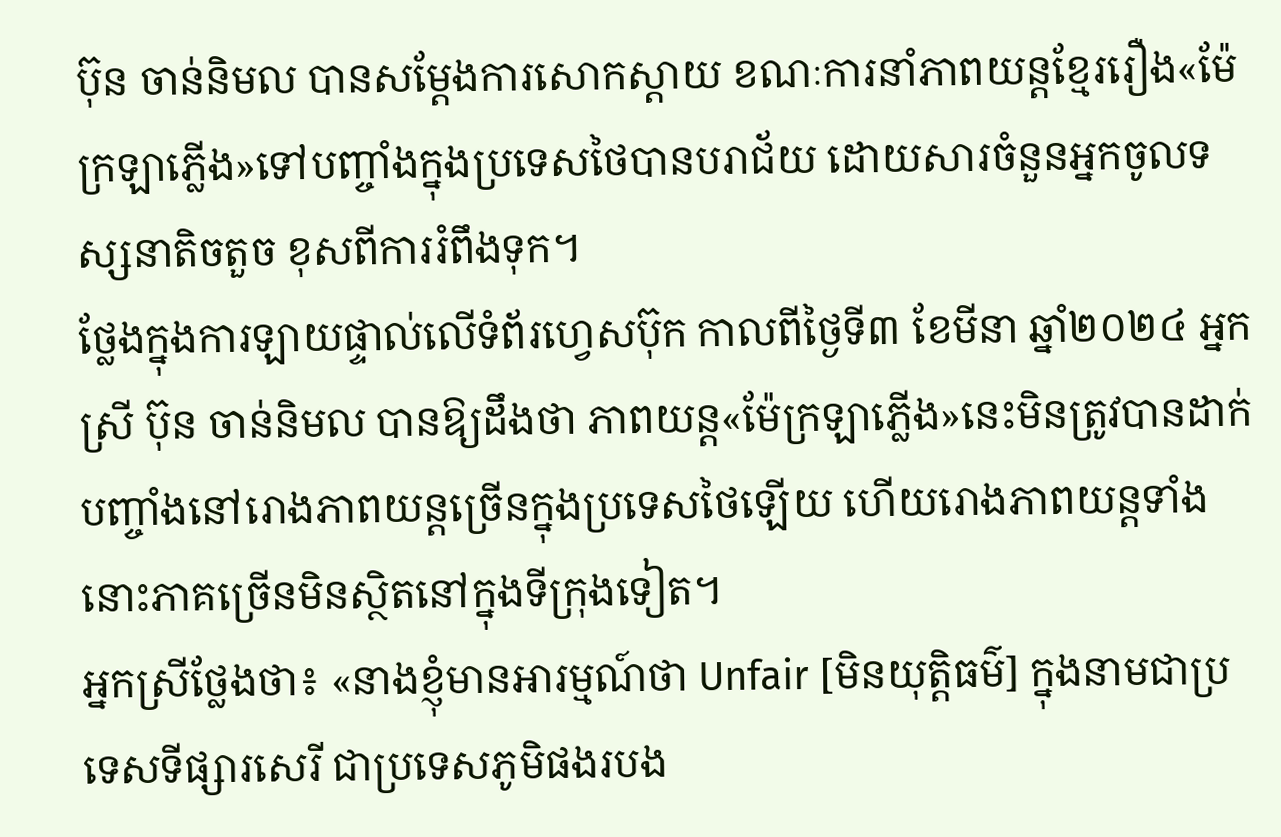ប៊ុន ចាន់និមល បានសម្តែងការសោកស្តាយ ខណៈការនាំភាពយន្តខ្មែររឿង«ម៉ែក្រឡាភ្លើង»ទៅបញ្ចាំងក្នុងប្រទេសថៃបានបរាជ័យ ដោយសារចំនួនអ្នកចូលទស្សនាតិចតួច ខុសពីការរំពឹងទុក។
ថ្លែងក្នុងការឡាយផ្ទាល់លើទំព័រហ្វេសប៊ុក កាលពីថ្ងៃទី៣ ខែមីនា ឆ្នាំ២០២៤ អ្នកស្រី ប៊ុន ចាន់និមល បានឱ្យដឹងថា ភាពយន្ត«ម៉ែក្រឡាភ្លើង»នេះមិនត្រូវបានដាក់បញ្ចាំងនៅរោងភាពយន្តច្រើនក្នុងប្រទេសថៃឡើយ ហើយរោងភាពយន្តទាំងនោះភាគច្រើនមិនស្ថិតនៅក្នុងទីក្រុងទៀត។
អ្នកស្រីថ្លែងថា៖ «នាងខ្ញុំមានអារម្មណ៍ថា Unfair [មិនយុត្តិធម៌] ក្នុងនាមជាប្រទេសទីផ្សារសេរី ជាប្រទេសភូមិផងរបង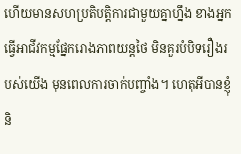ហើយមានសហប្រតិបត្តិការជាមួយគ្នាហ្នឹង ខាងអ្នកធ្វើអាជីវកម្មផ្នែករោងភាពយន្តថៃ មិនគួរបំបិទរឿងរបស់យើង មុនពេលការចាក់បញ្ចាំង។ ហេតុអីបានខ្ញុំនិ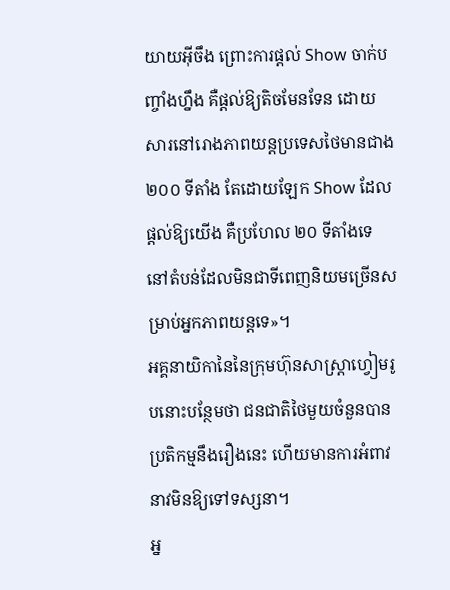យាយអ៊ីចឹង ព្រោះការផ្តល់ Show ចាក់បញ្ចាំងហ្នឹង គឺផ្តល់ឱ្យតិចមែនទែន ដោយសារនៅរោងភាពយន្តប្រទេសថៃមានជាង ២០០ ទីតាំង តែដោយឡែក Show ដែលផ្តល់ឱ្យយើង គឺប្រហែល ២០ ទីតាំងទេ នៅតំបន់ដែលមិនជាទីពេញនិយមច្រើនសម្រាប់អ្នកភាពយន្តទេ»។
អគ្គនាយិកានៃនៃក្រុមហ៊ុនសាស្រ្តាហ្វៀមរូបនោះបន្ថែមថា ជនជាតិថៃមួយចំនួនបានប្រតិកម្មនឹងរឿងនេះ ហើយមានការអំពាវនាវមិនឱ្យទៅទស្សនា។
អ្ន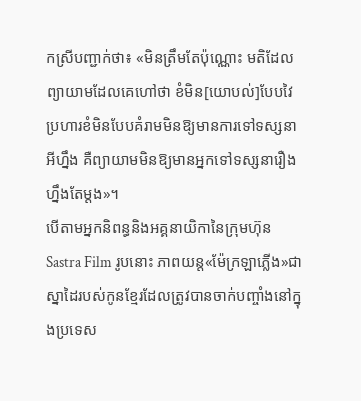កស្រីបញ្ជាក់ថា៖ «មិនត្រឹមតែប៉ុណ្ណោះ មតិដែលព្យាយាមដែលគេហៅថា ខំមិន[យោបល់]បែបវៃប្រហារខំមិនបែបគំរាមមិនឱ្យមានការទៅទស្សនាអីហ្នឹង គឺព្យាយាមមិនឱ្យមានអ្នកទៅទស្សនារឿងហ្នឹងតែម្តង»។
បើតាមអ្នកនិពន្ធនិងអគ្គនាយិកានៃក្រុមហ៊ុន Sastra Film រូបនោះ ភាពយន្ត«ម៉ែក្រឡាភ្លើង»ជាស្នាដៃរបស់កូនខ្មែរដែលត្រូវបានចាក់បញ្ចាំងនៅក្នុងប្រទេស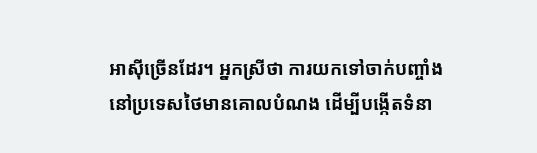អាស៊ីច្រើនដែរ។ អ្នកស្រីថា ការយកទៅចាក់បញ្ចាំងនៅប្រទេសថៃមានគោលបំណង ដើម្បីបង្កើតទំនា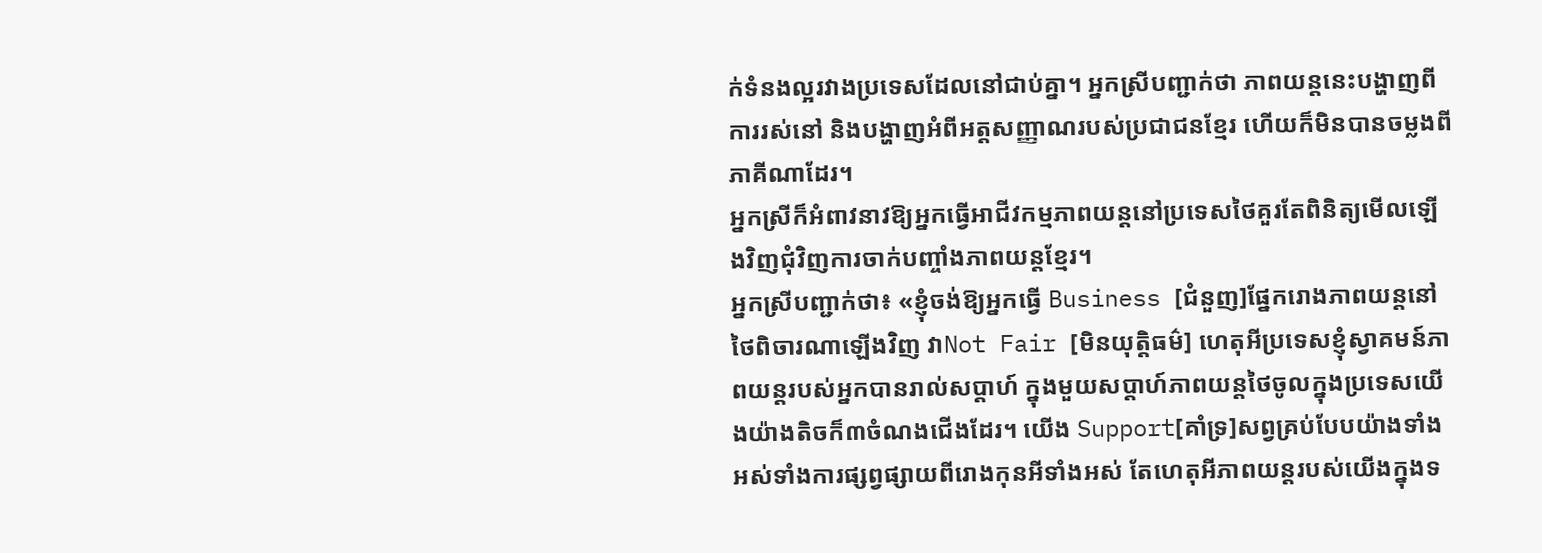ក់ទំនងល្អរវាងប្រទេសដែលនៅជាប់គ្នា។ អ្នកស្រីបញ្ជាក់ថា ភាពយន្តនេះបង្ហាញពីការរស់នៅ និងបង្ហាញអំពីអត្តសញ្ញាណរបស់ប្រជាជនខ្មែរ ហើយក៏មិនបានចម្លងពីភាគីណាដែរ។
អ្នកស្រីក៏អំពាវនាវឱ្យអ្នកធ្វើអាជីវកម្មភាពយន្តនៅប្រទេសថៃគួរតែពិនិត្យមើលឡើងវិញជុំវិញការចាក់បញ្ចាំងភាពយន្តខ្មែរ។
អ្នកស្រីបញ្ជាក់ថា៖ «ខ្ញុំចង់ឱ្យអ្នកធ្វើ Business [ជំនួញ]ផ្នែករោងភាពយន្តនៅថៃពិចារណាឡើងវិញ វាNot Fair [មិនយុត្តិធម៌] ហេតុអីប្រទេសខ្ញុំស្វាគមន៍ភាពយន្តរបស់អ្នកបានរាល់សប្តាហ៍ ក្នុងមួយសប្តាហ៍ភាពយន្តថៃចូលក្នុងប្រទេសយើងយ៉ាងតិចក៏៣ចំណងជើងដែរ។ យើង Support[គាំទ្រ]សព្វគ្រប់បែបយ៉ាងទាំងអស់ទាំងការផ្សព្វផ្សាយពីរោងកុនអីទាំងអស់ តែហេតុអីភាពយន្តរបស់យើងក្នុងទ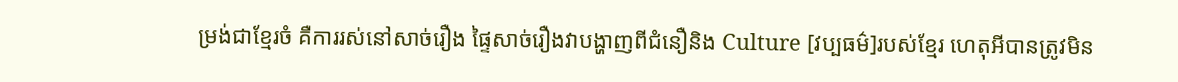ម្រង់ជាខ្មែរចំ គឺការរស់នៅសាច់រឿង ផ្ទៃសាច់រឿងវាបង្ហាញពីជំនឿនិង Culture [វប្បធម៌]របស់ខ្មែរ ហេតុអីបានត្រូវមិន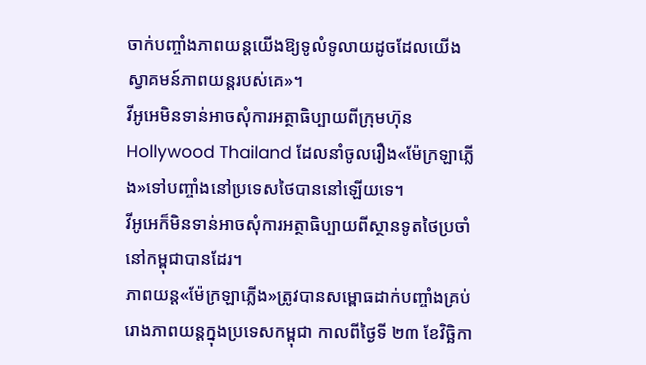ចាក់បញ្ចាំងភាពយន្តយើងឱ្យទូលំទូលាយដូចដែលយើងស្វាគមន៍ភាពយន្តរបស់គេ»។
វីអូអេមិនទាន់អាចសុំការអត្ថាធិប្បាយពីក្រុមហ៊ុន Hollywood Thailand ដែលនាំចូលរឿង«ម៉ែក្រឡាភ្លើង»ទៅបញ្ចាំងនៅប្រទេសថៃបាននៅឡើយទេ។
វីអូអេក៏មិនទាន់អាចសុំការអត្ថាធិប្បាយពីស្ថានទូតថៃប្រចាំនៅកម្ពុជាបានដែរ។
ភាពយន្ដ«ម៉ែក្រឡាភ្លើង»ត្រូវបានសម្ពោធដាក់បញ្ចាំងគ្រប់រោងភាពយន្ដក្នុងប្រទេសកម្ពុជា កាលពីថ្ងៃទី ២៣ ខែវិច្ឆិកា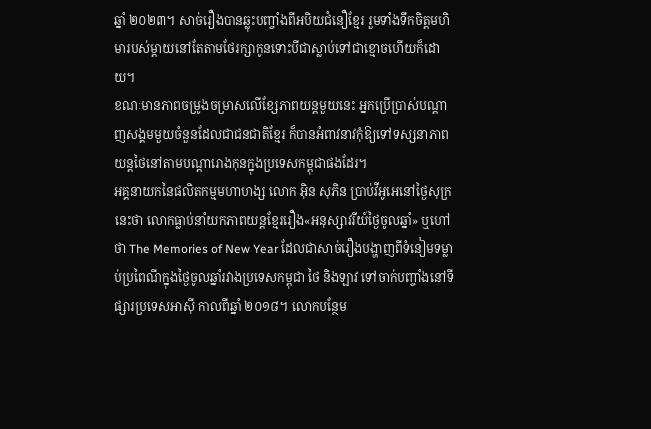ឆ្នាំ ២០២៣។ សាច់រឿងបានឆ្លុះបញ្ចាំងពីអបិយជំនឿខ្មែរ រួមទាំងទឹកចិត្តមហិមារបស់ម្តាយនៅតែតាមថែរក្សាកូនទោះបីជាស្លាប់ទៅជាខ្មោចហើយក៏ដោយ។
ខណៈមានភាពចម្រូងចម្រាសលើខ្សែភាពយន្តមួយនេះ អ្នកប្រើប្រាស់បណ្តាញសង្គមមួយចំនួនដែលជាជនជាតិខ្មែរ ក៏បានអំពាវនាវកុំឱ្យទៅទស្សនាភាពយន្តថៃនៅតាមបណ្តារោងកុនក្នុងប្រទេសកម្ពុជាផងដែរ។
អគ្គនាយកនៃផលិតកម្មមហាហង្ស លោក អ៊ិន សុភិន ប្រាប់វីអូអេនៅថ្ងៃសុក្រនេះថា លោកធ្លាប់នាំយកភាពយន្តខ្មែររឿង«អនុស្សាវរីយ៍ថ្ងៃចូលឆ្នាំ» ឬហៅថា The Memories of New Year ដែលជាសាច់រឿងបង្ហាញពីទំនៀមទម្លាប់ប្រពៃណីក្នុងថ្ងៃចូលឆ្នាំរវាងប្រទេសកម្ពុជា ថៃ និងឡាវ ទៅចាក់បញ្ចាំងនៅទីផ្សារប្រទេសអាស៊ី កាលពីឆ្នាំ ២០១៨។ លោកបន្ថែម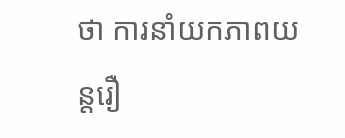ថា ការនាំយកភាពយន្តរឿ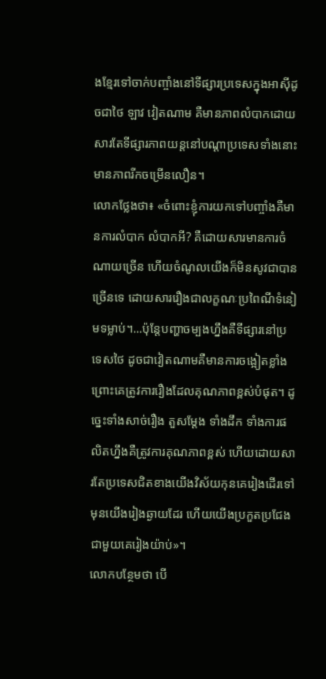ងខ្មែរទៅចាក់បញ្ចាំងនៅទីផ្សារប្រទេសក្នុងអាស៊ីដូចជាថៃ ឡាវ វៀតណាម គឺមានភាពលំបាកដោយសារតែទីផ្សារភាពយន្តនៅបណ្តាប្រទេសទាំងនោះមានភាពរីកចម្រើនលឿន។
លោកថ្លែងថា៖ «ចំពោះខ្ញុំការយកទៅបញ្ចាំងគឺមានការលំបាក លំបាកអី? គឺដោយសារមានការចំណាយច្រើន ហើយចំណូលយើងក៏មិនសូវជាបានច្រើនទេ ដោយសាររឿងជាលក្ខណៈប្រពៃណីទំនៀមទម្លាប់។...ប៉ុន្តែបញ្ហាចម្បងហ្នឹងគឺទីផ្សារនៅប្រទេសថៃ ដូចជាវៀតណាមគឺមានការចង្អៀតខ្លាំង ព្រោះគេត្រូវការរឿងដែលគុណភាពខ្ពស់បំផុត។ ដូច្នេះទាំងសាច់រឿង តួសម្តែង ទាំងដឹក ទាំងការផលិតហ្នឹងគឺត្រូវការគុណភាពខ្ពស់ ហើយដោយសារតែប្រទេសជិតខាងយើងវិស័យកុនគេរៀងដើរទៅមុនយើងរៀងឆ្ងាយដែរ ហើយយើងប្រកួតប្រជែងជាមួយគេរៀងយ៉ាប់»។
លោកបន្ថែមថា បើ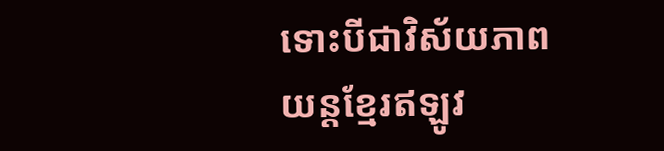ទោះបីជាវិស័យភាពយន្តខ្មែរឥឡូវ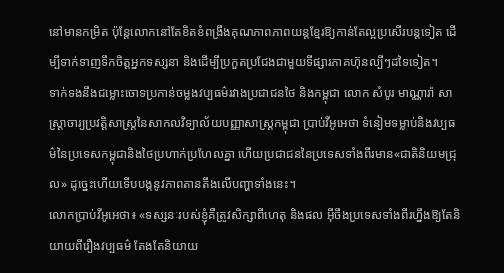នៅមានកម្រិត ប៉ុន្តែលោកនៅតែខិតខំពង្រឹងគុណភាពភាពយន្តខ្មែរឱ្យកាន់តែល្អប្រសើរបន្តទៀត ដើម្បីទាក់ទាញទឹកចិត្តអ្នកទស្សនា និងដើម្បីប្រកួតប្រជែងជាមួយទីផ្សារភាគហ៊ុនល្បីៗដទៃទៀត។
ទាក់ទងនឹងជម្លោះចោទប្រកាន់ចម្លងវប្បធម៌រវាងប្រជាជនថៃ និងកម្ពុជា លោក សំបូរ មាណ្ណារ៉ា សាស្ត្រាចារ្យប្រវត្តិសាស្ត្រនៃសាកលវិទ្យាល័យបញ្ញាសាស្ត្រកម្ពុជា ប្រាប់វីអូអេថា ទំនៀមទម្លាប់និងវប្បធម៌នៃប្រទេសកម្ពុជានិងថៃប្រហាក់ប្រហែលគ្នា ហើយប្រជាជននៃប្រទេសទាំងពីរមាន«ជាតិនិយមជ្រុល» ដូច្នេះហើយទើបបង្កនូវភាពតានតឹងលើបញ្ហាទាំងនេះ។
លោកប្រាប់វីអូអេថា៖ «ទស្សនៈរបស់ខ្ញុំគឺត្រូវសិក្សាពីហេតុ និងផល អ៊ីចឹងប្រទេសទាំងពីរហ្នឹងឱ្យតែនិយាយពីរឿងវប្បធម៌ តែងតែនិយាយ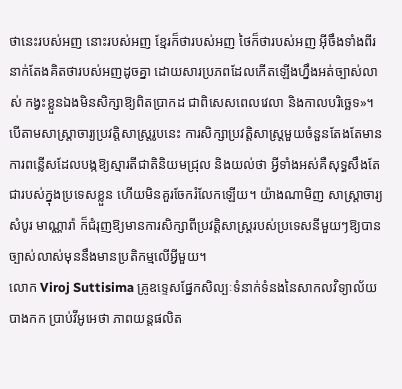ថានេះរបស់អញ នោះរបស់អញ ខ្មែរក៏ថារបស់អញ ថៃក៏ថារបស់អញ អ៊ីចឹងទាំងពីរនាក់តែងគិតថារបស់អញដូចគ្នា ដោយសារប្រភពដែលកើតឡើងហ្នឹងអត់ច្បាស់លាស់ កង្វះខ្លួនឯងមិនសិក្សាឱ្យពិតប្រាកដ ជាពិសេសពេលវេលា និងកាលបរិច្ឆេទ»។
បើតាមសាស្ត្រាចារ្យប្រវត្តិសាស្ត្ររូបនេះ ការសិក្សាប្រវត្តិសាស្ត្រមួយចំនួនតែងតែមានការពន្លើសដែលបង្កឱ្យស្មារតីជាតិនិយមជ្រុល និងយល់ថា អ្វីទាំងអស់គឺសុទ្ធសឹងតែជារបស់ក្នុងប្រទេសខ្លួន ហើយមិនគួរចែករំលែកឡើយ។ យ៉ាងណាមិញ សាស្ត្រាចារ្យ សំបូរ មាណ្ណារ៉ា ក៏ជំរុញឱ្យមានការសិក្សាពីប្រវត្តិសាស្ត្ររបស់ប្រទេសនីមួយៗឱ្យបានច្បាស់លាស់មុននឹងមានប្រតិកម្មលើអ្វីមួយ។
លោក Viroj Suttisima គ្រូឧទ្ទេសផ្នែកសិល្បៈទំនាក់ទំនងនៃសាកលវិទ្យាល័យបាងកក ប្រាប់វីអូអេថា ភាពយន្តផលិត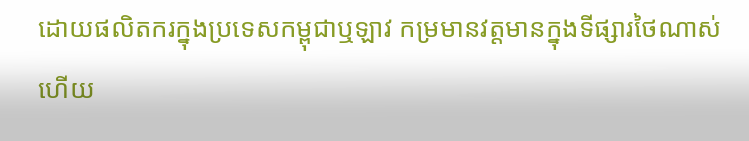ដោយផលិតករក្នុងប្រទេសកម្ពុជាឬឡាវ កម្រមានវត្តមានក្នុងទីផ្សារថៃណាស់ ហើយ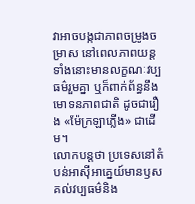វាអាចបង្កជាភាពចម្រូងចម្រាស នៅពេលភាពយន្តទាំងនោះមានលក្ខណៈវប្បធម៌រួមគ្នា ឬក៏ពាក់ព័ន្ធនឹងមោទនភាពជាតិ ដូចជារឿង «ម៉ែក្រឡាភ្លើង» ជាដើម។
លោកបន្តថា ប្រទេសនៅតំបន់អាស៊ីអាគ្នេយ៍មានឫសគល់វប្បធម៌និង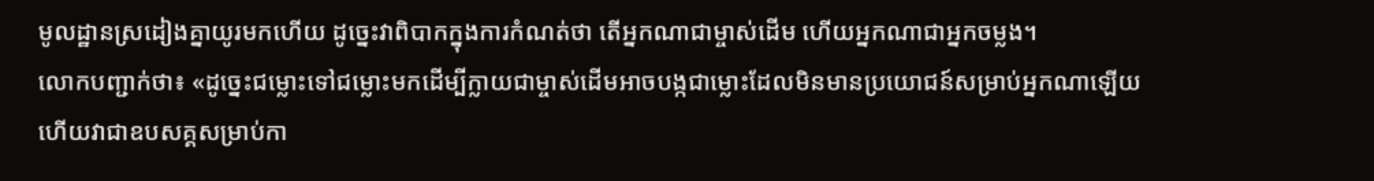មូលដ្ឋានស្រដៀងគ្នាយូរមកហើយ ដូច្នេះវាពិបាកក្នុងការកំណត់ថា តើអ្នកណាជាម្ចាស់ដើម ហើយអ្នកណាជាអ្នកចម្លង។
លោកបញ្ជាក់ថា៖ «ដូច្នេះជម្លោះទៅជម្លោះមកដើម្បីក្លាយជាម្ចាស់ដើមអាចបង្កជាម្លោះដែលមិនមានប្រយោជន៍សម្រាប់អ្នកណាឡើយ ហើយវាជាឧបសគ្គសម្រាប់កា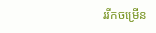ររីកចម្រើន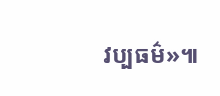វប្បធម៌»៕